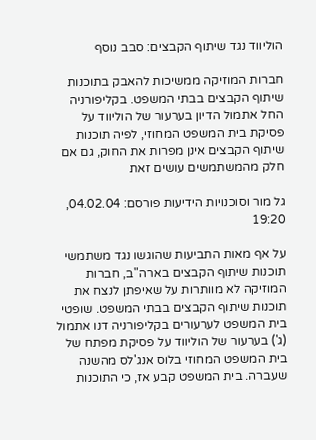הוליווד נגד שיתוף הקבצים: סבב נוסף

חברות המוזיקה ממשיכות להאבק בתוכנות שיתוף הקבצים בבתי המשפט. בקליפורניה החל אתמול הדיון בערעור של הוליווד על פסיקת בית המשפט המחוזי, לפיה תוכנות שיתוף הקבצים אינן מפרות את החוק, גם אם חלק מהמשתמשים עושים זאת

גל מור וסוכנויות הידיעות פורסם: 04.02.04, 19:20

על אף מאות התביעות שהוגשו נגד משתמשי תוכנות שיתוף הקבצים בארה"ב, חברות המוזיקה לא מוותרות על שאיפתן לנצח את תוכנות שיתוף הקבצים בבתי המשפט. שופטי בית המשפט לערעורים בקליפורניה דנו אתמול (ג') בערעור של הוליווד על פסיקת מפתח של בית המשפט המחוזי בלוס אנג'לס מהשנה שעברה. בית המשפט קבע אז, כי התוכנות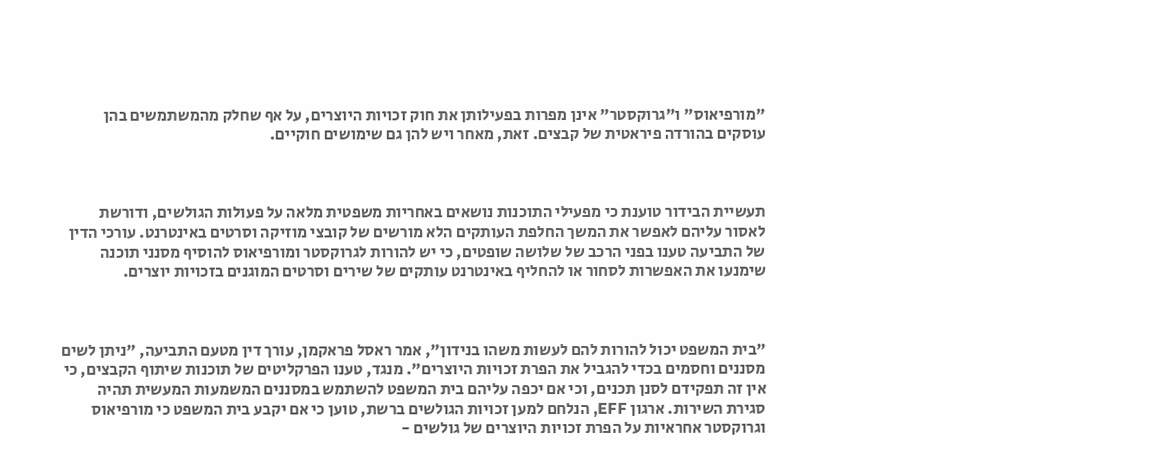"מורפיאוס" ו"גרוקסטר" אינן מפרות בפעילותן את חוק זכויות היוצרים, על אף שחלק מהמשתמשים בהן עוסקים בהורדה פיראטית של קבצים. זאת, מאחר ויש להן גם שימושים חוקיים.



תעשיית הבידור טוענת כי מפעילי התוכנות נושאים באחריות משפטית מלאה על פעולות הגולשים, ודורשת לאסור עליהם לאפשר את המשך החלפת העותקים הלא מורשים של קובצי מוזיקה וסרטים באינטרנט. עורכי הדין של התביעה טענו בפני הרכב של שלושה שופטים, כי יש להורות לגרוקסטר ומורפיאוס להוסיף מסנני תוכנה שימנעו את האפשרות לסחור או להחליף באינטרנט עותקים של שירים וסרטים המוגנים בזכויות יוצרים.



"בית המשפט יכול להורות להם לעשות משהו בנידון", אמר ראסל פראקמן, עורך דין מטעם התביעה, "ניתן לשים מסננים וחסמים בכדי להגביל את הפרת זכויות היוצרים". מנגד, טענו הפרקליטים של תוכנות שיתוף הקבצים, כי אין זה תפקידם לסנן תכנים, וכי אם יכפה עליהם בית המשפט להשתמש במסננים המשמעות המעשית תהיה סגירת השירות. ארגון EFF, הנלחם למען זכויות הגולשים ברשת, טוען כי אם יקבע בית המשפט כי מורפיאוס וגרוקסטר אחראיות על הפרת זכויות היוצרים של גולשים -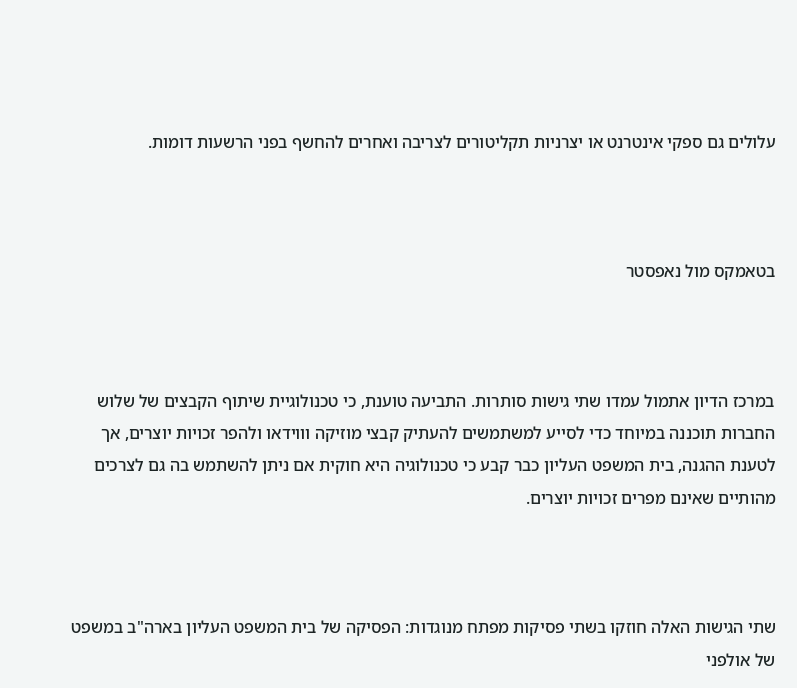עלולים גם ספקי אינטרנט או יצרניות תקליטורים לצריבה ואחרים להחשף בפני הרשעות דומות.



בטאמקס מול נאפסטר



במרכז הדיון אתמול עמדו שתי גישות סותרות. התביעה טוענת, כי טכנולוגיית שיתוף הקבצים של שלוש החברות תוכננה במיוחד כדי לסייע למשתמשים להעתיק קבצי מוזיקה וווידאו ולהפר זכויות יוצרים, אך לטענת ההגנה, בית המשפט העליון כבר קבע כי טכנולוגיה היא חוקית אם ניתן להשתמש בה גם לצרכים מהותיים שאינם מפרים זכויות יוצרים.



שתי הגישות האלה חוזקו בשתי פסיקות מפתח מנוגדות: הפסיקה של בית המשפט העליון בארה"ב במשפט של אולפני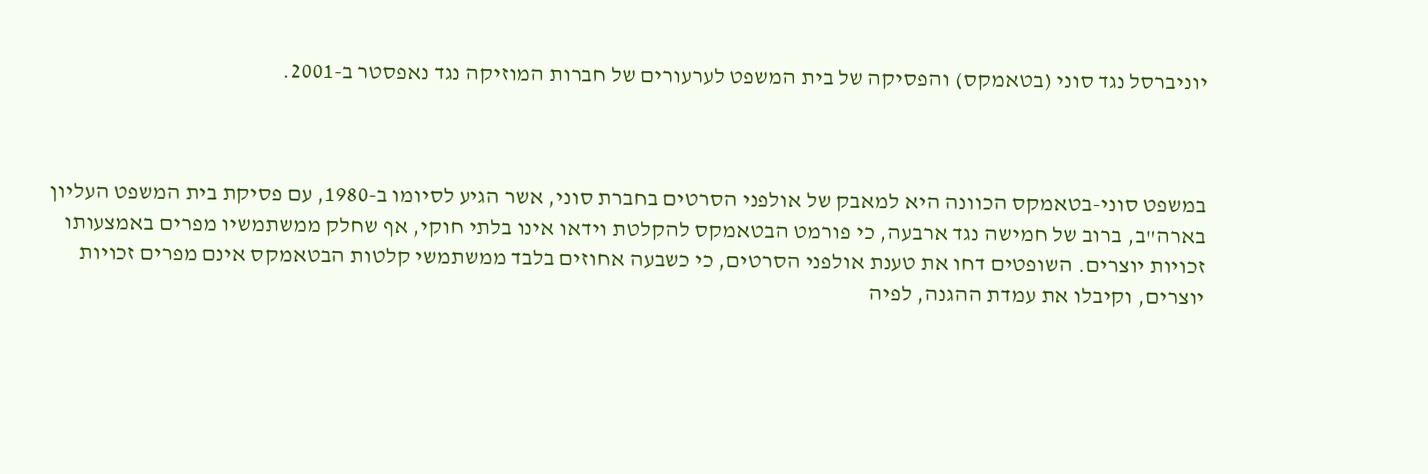יוניברסל נגד סוני (בטאמקס) והפסיקה של בית המשפט לערעורים של חברות המוזיקה נגד נאפסטר ב-2001.



במשפט סוני-בטאמקס הכוונה היא למאבק של אולפני הסרטים בחברת סוני, אשר הגיע לסיומו ב-1980, עם פסיקת בית המשפט העליון בארה"ב, ברוב של חמישה נגד ארבעה, כי פורמט הבטאמקס להקלטת וידאו אינו בלתי חוקי, אף שחלק ממשתמשיו מפרים באמצעותו זכויות יוצרים. השופטים דחו את טענת אולפני הסרטים, כי כשבעה אחוזים בלבד ממשתמשי קלטות הבטאמקס אינם מפרים זכויות יוצרים, וקיבלו את עמדת ההגנה, לפיה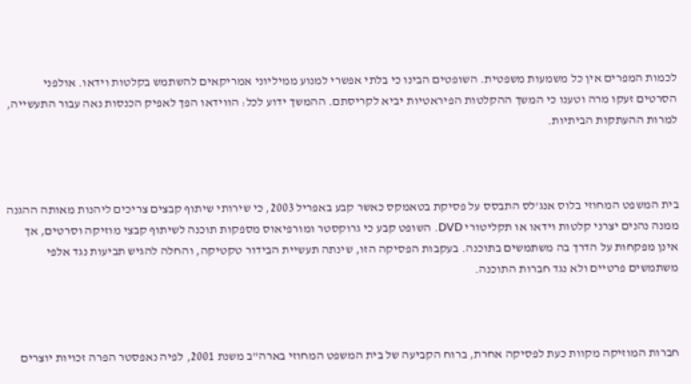לכמות המפרים אין כל משמעות משפטית. השופטים הבינו כי בלתי אפשרי למנוע ממיליוני אמריקאים להשתמש בקלטות וידאו. אולפני הסרטים זעקו מרה וטענו כי המשך ההקלטות הפיראטיות יביא לקריסתם. ההמשך ידוע לכל: הווידאו הפך לאפיק הכנסות נאה עבור התעשייה, למרות ההעתקות הביתיות.



בית המשפט המחוזי בלוס אנג'לס התבסס על פסיקת בטאמקס כאשר קבע באפריל 2003, כי שירותי שיתוף קבצים צריכים ליהנות מאותה ההגנה ממנה נהנים יצרני קלטות וידאו או תקליטורי DVD. השופט קבע כי גרוקסטר ומורפיאוס מספקות תוכנה לשיתוף קבצי מוזיקה וסרטים, אך אינן מפקחות על הדרך בה משתמשים בתוכנה. בעקבות הפסיקה הזו, שינתה תעשיית הבידור טקטיקה, והחלה להגיש תביעות נגד אלפי משתמשים פרטיים ולא נגד חברות התוכנה.



חברות המוזיקה מקוות כעת לפסיקה אחרת, ברוח הקביעה של בית המשפט המחוזי בארה"ב משנת 2001, לפיה נאפסטר הפרה זכויות יוצרים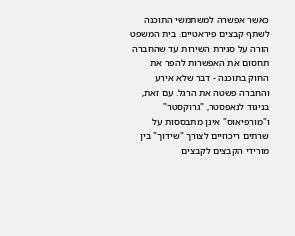כאשר אפשרה למשתמשי התוכנה לשתף קבצים פיראטיים. בית המשפט הורה על סגירת השירות עד שהחברה תחסום את האפשרות להפר את החוק בתוכנה - דבר שלא אירע והחברה פשטה את הרגל. עם זאת, בניגוד לנאפסטר, "גרוקסטר" ו"מורפיאוס" אינן מתבססות על שרתים ריכוזיים לצורך "שידוך" בין מורידי הקבצים לקבצים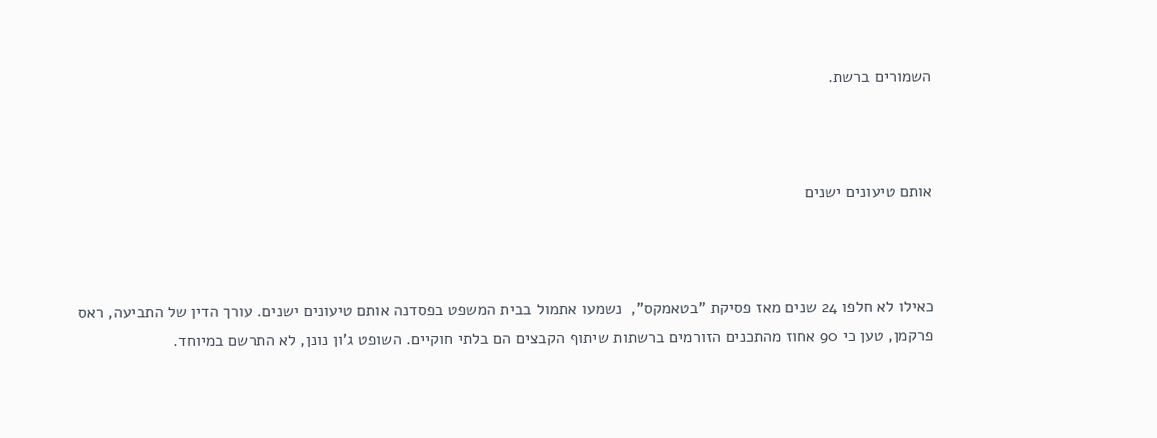השמורים ברשת.



אותם טיעונים ישנים



כאילו לא חלפו 24 שנים מאז פסיקת "בטאמקס",  נשמעו אתמול בבית המשפט בפסדנה אותם טיעונים ישנים. עורך הדין של התביעה, ראס פרקמן, טען כי 90 אחוז מהתכנים הזורמים ברשתות שיתוף הקבצים הם בלתי חוקיים. השופט ג'ון נונן, לא התרשם במיוחד.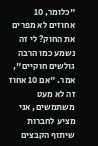"כלומר, 10 אחוזים לא מפרים את החוק? לי זה נשמע כמו הרבה גולשים חוקיים", אמר. "אם 10 אחוז זה לא מעט משתמשים, אני מציע לחברות שיתוף הקבצים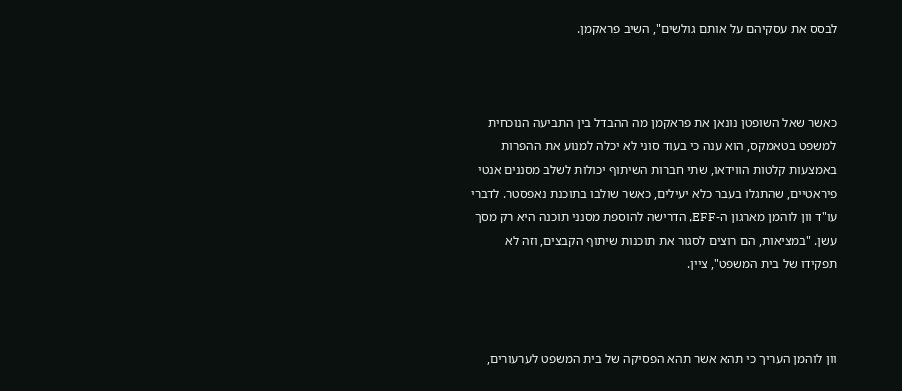לבסס את עסקיהם על אותם גולשים", השיב פראקמן.



כאשר שאל השופטן נונאן את פראקמן מה ההבדל בין התביעה הנוכחית למשפט בטאמקס, הוא ענה כי בעוד סוני לא יכלה למנוע את ההפרות באמצעות קלטות הווידאו, שתי חברות השיתוף יכולות לשלב מסננים אנטי פיראטיים, שהתגלו בעבר כלא יעילים, כאשר שולבו בתוכנת נאפסטר. לדברי עו"ד וון לוהמן מארגון ה-EFF, הדרישה להוספת מסנני תוכנה היא רק מסך עשן. "במציאות, הם רוצים לסגור את תוכנות שיתוף הקבצים, וזה לא תפקידו של בית המשפט", ציין.



וון לוהמן העריך כי תהא אשר תהא הפסיקה של בית המשפט לערעורים,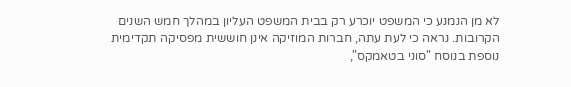לא מן הנמנע כי המשפט יוכרע רק בבית המשפט העליון במהלך חמש השנים הקרובות. נראה כי לעת עתה, חברות המוזיקה אינן חוששית מפסיקה תקדימית נוספת בנוסח "סוני בטאמקס",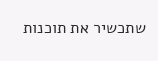שתכשיר את תוכנות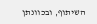השיתוף, ובכוונתן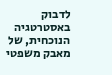לדבוק באסטרטגיה הנוכחית, של מאבק משפטי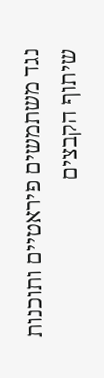נגד משתמשים פיראטיים ותוכנות שיתוף הקבצים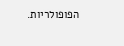הפופולריות.